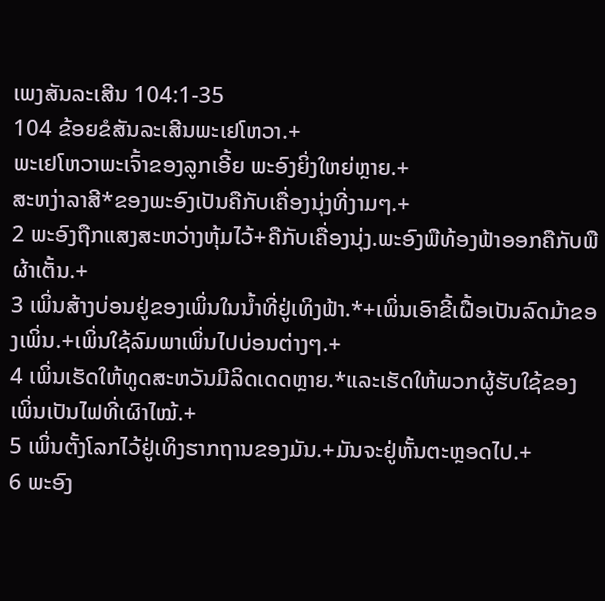ເພງສັນລະເສີນ 104:1-35
104 ຂ້ອຍຂໍສັນລະເສີນພະເຢໂຫວາ.+
ພະເຢໂຫວາພະເຈົ້າຂອງລູກເອີ້ຍ ພະອົງຍິ່ງໃຫຍ່ຫຼາຍ.+
ສະຫງ່າລາສີ*ຂອງພະອົງເປັນຄືກັບເຄື່ອງນຸ່ງທີ່ງາມໆ.+
2 ພະອົງຖືກແສງສະຫວ່າງຫຸ້ມໄວ້+ຄືກັບເຄື່ອງນຸ່ງ.ພະອົງພືທ້ອງຟ້າອອກຄືກັບພືຜ້າເຕັ້ນ.+
3 ເພິ່ນສ້າງບ່ອນຢູ່ຂອງເພິ່ນໃນນ້ຳທີ່ຢູ່ເທິງຟ້າ.*+ເພິ່ນເອົາຂີ້ເຝື້ອເປັນລົດມ້າຂອງເພິ່ນ.+ເພິ່ນໃຊ້ລົມພາເພິ່ນໄປບ່ອນຕ່າງໆ.+
4 ເພິ່ນເຮັດໃຫ້ທູດສະຫວັນມີລິດເດດຫຼາຍ.*ແລະເຮັດໃຫ້ພວກຜູ້ຮັບໃຊ້ຂອງເພິ່ນເປັນໄຟທີ່ເຜົາໄໝ້.+
5 ເພິ່ນຕັ້ງໂລກໄວ້ຢູ່ເທິງຮາກຖານຂອງມັນ.+ມັນຈະຢູ່ຫັ້ນຕະຫຼອດໄປ.+
6 ພະອົງ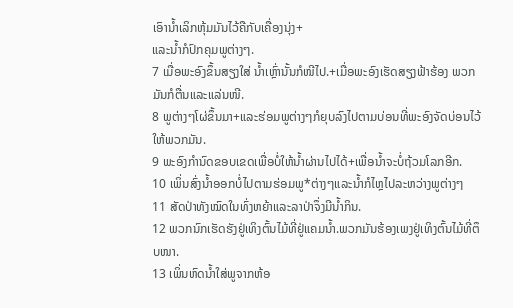ເອົານ້ຳເລິກຫຸ້ມມັນໄວ້ຄືກັບເຄື່ອງນຸ່ງ+
ແລະນ້ຳກໍປົກຄຸມພູຕ່າງໆ.
7 ເມື່ອພະອົງຂຶ້ນສຽງໃສ່ ນ້ຳເຫຼົ່ານັ້ນກໍໜີໄປ.+ເມື່ອພະອົງເຮັດສຽງຟ້າຮ້ອງ ພວກມັນກໍຕື່ນແລະແລ່ນໜີ.
8 ພູຕ່າງໆໂຜ່ຂຶ້ນມາ+ແລະຮ່ອມພູຕ່າງໆກໍຍຸບລົງໄປຕາມບ່ອນທີ່ພະອົງຈັດບ່ອນໄວ້ໃຫ້ພວກມັນ.
9 ພະອົງກຳນົດຂອບເຂດເພື່ອບໍ່ໃຫ້ນ້ຳຜ່ານໄປໄດ້+ເພື່ອນ້ຳຈະບໍ່ຖ້ວມໂລກອີກ.
10 ເພິ່ນສົ່ງນ້ຳອອກບໍ່ໄປຕາມຮ່ອມພູ*ຕ່າງໆແລະນ້ຳກໍໄຫຼໄປລະຫວ່າງພູຕ່າງໆ
11 ສັດປ່າທັງໝົດໃນທົ່ງຫຍ້າແລະລາປ່າຈຶ່ງມີນ້ຳກິນ.
12 ພວກນົກເຮັດຮັງຢູ່ເທິງຕົ້ນໄມ້ທີ່ຢູ່ແຄມນ້ຳ.ພວກມັນຮ້ອງເພງຢູ່ເທິງຕົ້ນໄມ້ທີ່ຕຶບໜາ.
13 ເພິ່ນຫົດນ້ຳໃສ່ພູຈາກຫ້ອ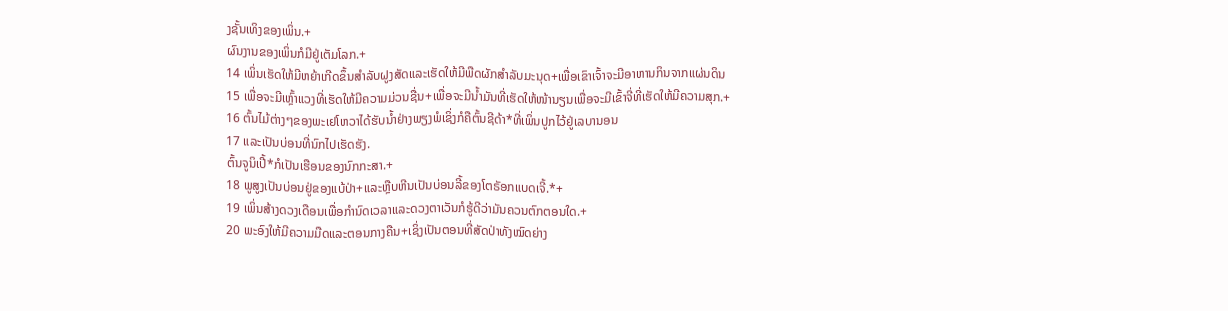ງຊັ້ນເທິງຂອງເພິ່ນ.+
ຜົນງານຂອງເພິ່ນກໍມີຢູ່ເຕັມໂລກ.+
14 ເພິ່ນເຮັດໃຫ້ມີຫຍ້າເກີດຂຶ້ນສຳລັບຝູງສັດແລະເຮັດໃຫ້ມີພືດຜັກສຳລັບມະນຸດ+ເພື່ອເຂົາເຈົ້າຈະມີອາຫານກິນຈາກແຜ່ນດິນ
15 ເພື່ອຈະມີເຫຼົ້າແວງທີ່ເຮັດໃຫ້ມີຄວາມມ່ວນຊື່ນ+ເພື່ອຈະມີນ້ຳມັນທີ່ເຮັດໃຫ້ໜ້ານຽນເພື່ອຈະມີເຂົ້າຈີ່ທີ່ເຮັດໃຫ້ມີຄວາມສຸກ.+
16 ຕົ້ນໄມ້ຕ່າງໆຂອງພະເຢໂຫວາໄດ້ຮັບນ້ຳຢ່າງພຽງພໍເຊິ່ງກໍຄືຕົ້ນຊີດ້າ*ທີ່ເພິ່ນປູກໄວ້ຢູ່ເລບານອນ
17 ແລະເປັນບ່ອນທີ່ນົກໄປເຮັດຮັງ.
ຕົ້ນຈູນິເປີ້*ກໍເປັນເຮືອນຂອງນົກກະສາ.+
18 ພູສູງເປັນບ່ອນຢູ່ຂອງແບ້ປ່າ+ແລະຫຼືບຫີນເປັນບ່ອນລີ້ຂອງໂຕຣັອກແບດເຈີ້.*+
19 ເພິ່ນສ້າງດວງເດືອນເພື່ອກຳນົດເວລາແລະດວງຕາເວັນກໍຮູ້ດີວ່າມັນຄວນຕົກຕອນໃດ.+
20 ພະອົງໃຫ້ມີຄວາມມືດແລະຕອນກາງຄືນ+ເຊິ່ງເປັນຕອນທີ່ສັດປ່າທັງໝົດຍ່າງ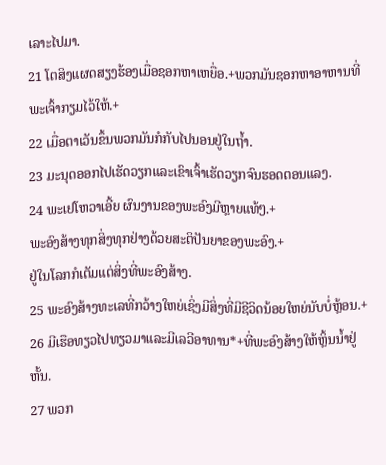ເລາະໄປມາ.
21 ໂຕສິງແຜດສຽງຮ້ອງເມື່ອຊອກຫາເຫຍື່ອ.+ພວກມັນຊອກຫາອາຫານທີ່ພະເຈົ້າກຽມໄວ້ໃຫ້.+
22 ເມື່ອຕາເວັນຂຶ້ນພວກມັນກໍກັບໄປນອນຢູ່ໃນຖ້ຳ.
23 ມະນຸດອອກໄປເຮັດວຽກແລະເຂົາເຈົ້າເຮັດວຽກຈົນຮອດຕອນແລງ.
24 ພະເຢໂຫວາເອີ້ຍ ຜົນງານຂອງພະອົງມີຫຼາຍແທ້ໆ.+
ພະອົງສ້າງທຸກສິ່ງທຸກຢ່າງດ້ວຍສະຕິປັນຍາຂອງພະອົງ.+
ຢູ່ໃນໂລກກໍເຕັມແຕ່ສິ່ງທີ່ພະອົງສ້າງ.
25 ພະອົງສ້າງທະເລທີ່ກວ້າງໃຫຍ່ເຊິ່ງມີສິ່ງທີ່ມີຊີວິດນ້ອຍໃຫຍ່ນັບບໍ່ຫຼ້ອນ.+
26 ມີເຮືອທຽວໄປທຽວມາແລະມີເລວີອາທານ*+ທີ່ພະອົງສ້າງໃຫ້ຫຼິ້ນນ້ຳຢູ່ຫັ້ນ.
27 ພວກ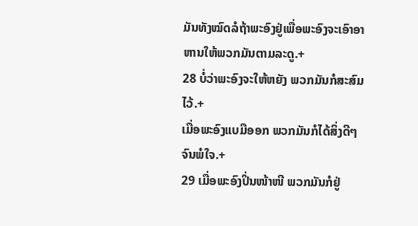ມັນທັງໝົດລໍຖ້າພະອົງຢູ່ເພື່ອພະອົງຈະເອົາອາຫານໃຫ້ພວກມັນຕາມລະດູ.+
28 ບໍ່ວ່າພະອົງຈະໃຫ້ຫຍັງ ພວກມັນກໍສະສົມໄວ້.+
ເມື່ອພະອົງແບມືອອກ ພວກມັນກໍໄດ້ສິ່ງດີໆຈົນພໍໃຈ.+
29 ເມື່ອພະອົງປິ່ນໜ້າໜີ ພວກມັນກໍຢູ່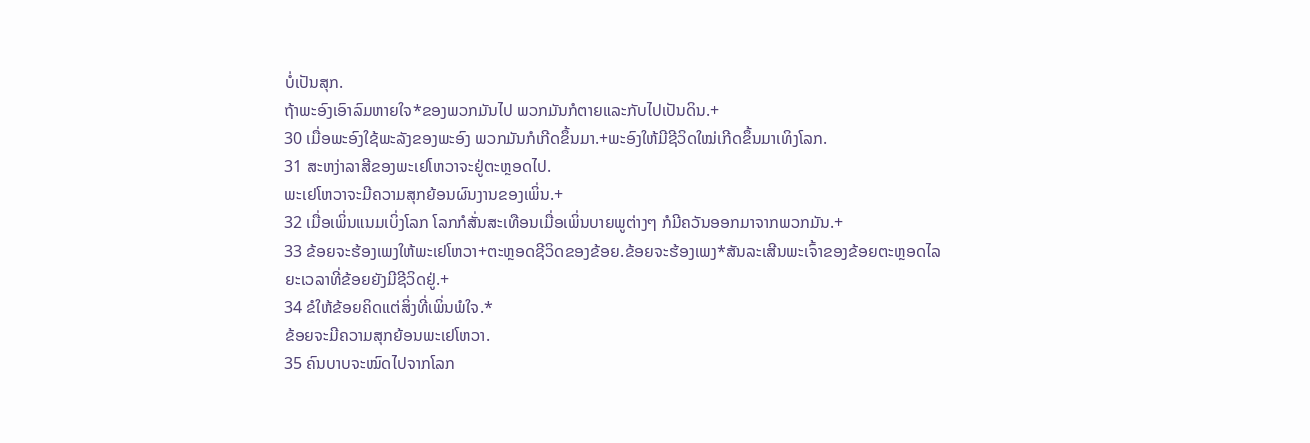ບໍ່ເປັນສຸກ.
ຖ້າພະອົງເອົາລົມຫາຍໃຈ*ຂອງພວກມັນໄປ ພວກມັນກໍຕາຍແລະກັບໄປເປັນດິນ.+
30 ເມື່ອພະອົງໃຊ້ພະລັງຂອງພະອົງ ພວກມັນກໍເກີດຂຶ້ນມາ.+ພະອົງໃຫ້ມີຊີວິດໃໝ່ເກີດຂຶ້ນມາເທິງໂລກ.
31 ສະຫງ່າລາສີຂອງພະເຢໂຫວາຈະຢູ່ຕະຫຼອດໄປ.
ພະເຢໂຫວາຈະມີຄວາມສຸກຍ້ອນຜົນງານຂອງເພິ່ນ.+
32 ເມື່ອເພິ່ນແນມເບິ່ງໂລກ ໂລກກໍສັ່ນສະເທືອນເມື່ອເພິ່ນບາຍພູຕ່າງໆ ກໍມີຄວັນອອກມາຈາກພວກມັນ.+
33 ຂ້ອຍຈະຮ້ອງເພງໃຫ້ພະເຢໂຫວາ+ຕະຫຼອດຊີວິດຂອງຂ້ອຍ.ຂ້ອຍຈະຮ້ອງເພງ*ສັນລະເສີນພະເຈົ້າຂອງຂ້ອຍຕະຫຼອດໄລຍະເວລາທີ່ຂ້ອຍຍັງມີຊີວິດຢູ່.+
34 ຂໍໃຫ້ຂ້ອຍຄິດແຕ່ສິ່ງທີ່ເພິ່ນພໍໃຈ.*
ຂ້ອຍຈະມີຄວາມສຸກຍ້ອນພະເຢໂຫວາ.
35 ຄົນບາບຈະໝົດໄປຈາກໂລກ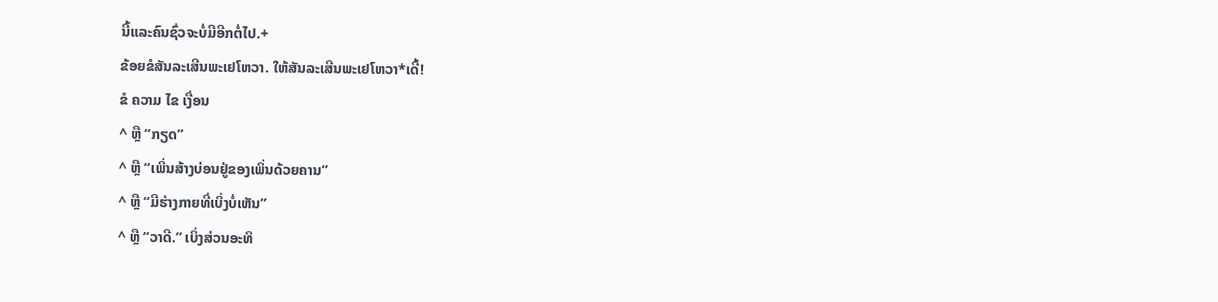ນີ້ແລະຄົນຊົ່ວຈະບໍ່ມີອີກຕໍ່ໄປ.+
ຂ້ອຍຂໍສັນລະເສີນພະເຢໂຫວາ. ໃຫ້ສັນລະເສີນພະເຢໂຫວາ*ເດີ້!
ຂໍ ຄວາມ ໄຂ ເງື່ອນ
^ ຫຼື “ກຽດ”
^ ຫຼື “ເພິ່ນສ້າງບ່ອນຢູ່ຂອງເພິ່ນດ້ວຍຄານ”
^ ຫຼື “ມີຮ່າງກາຍທີ່ເບິ່ງບໍ່ເຫັນ”
^ ຫຼື “ວາດີ.” ເບິ່ງສ່ວນອະທິ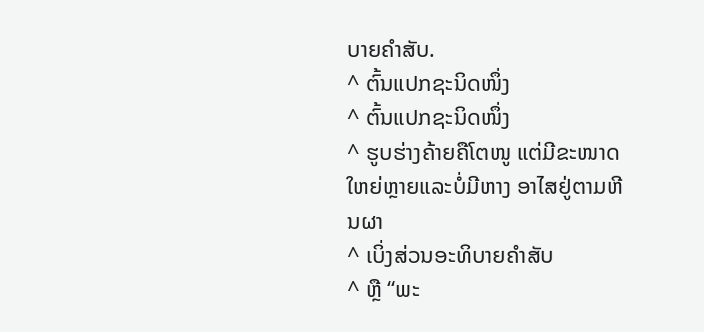ບາຍຄຳສັບ.
^ ຕົ້ນແປກຊະນິດໜຶ່ງ
^ ຕົ້ນແປກຊະນິດໜຶ່ງ
^ ຮູບຮ່າງຄ້າຍຄືໂຕໜູ ແຕ່ມີຂະໜາດໃຫຍ່ຫຼາຍແລະບໍ່ມີຫາງ ອາໄສຢູ່ຕາມຫີນຜາ
^ ເບິ່ງສ່ວນອະທິບາຍຄຳສັບ
^ ຫຼື “ພະ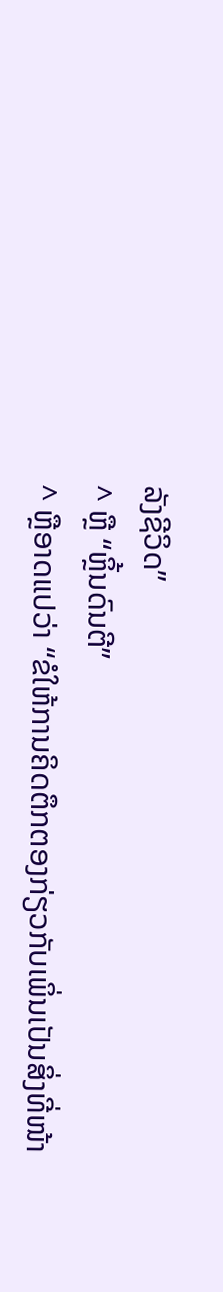ລັງຊີວິດ”
^ ຫຼື “ຫຼິ້ນດົນຕີ”
^ ຫຼືອາດແປວ່າ “ຂໍໃຫ້ການຄິດຕຶກຕອງກ່ຽວກັບເພິ່ນເປັນສິ່ງທີ່ໜ້າ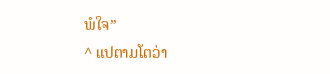ພໍໃຈ”
^ ແປຕາມໂຕວ່າ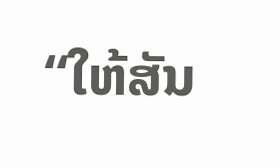“ໃຫ້ສັນ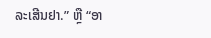ລະເສີນຢາ.” ຫຼື “ອາ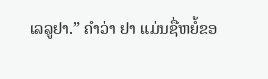ເລລູຢາ.” ຄຳວ່າ ຢາ ແມ່ນຊື່ຫຍໍ້ຂອ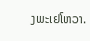ງພະເຢໂຫວາ.